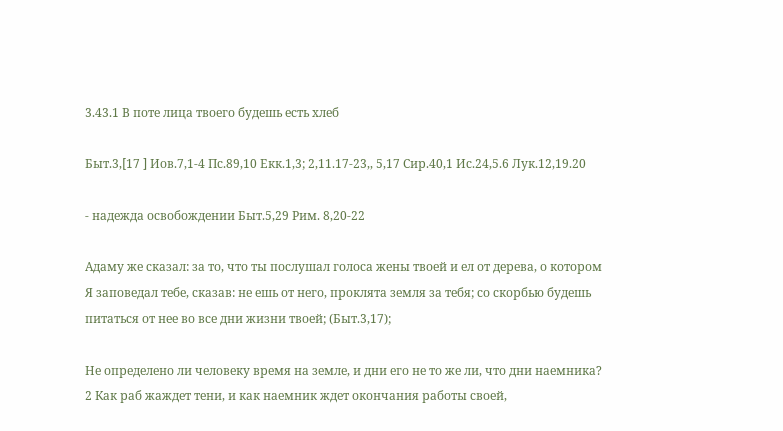3.43.1 В поте лица твоего будешь есть хлеб

Быт.3,[17 ] Иов.7,1-4 Пс.89,10 Екк.1,3; 2,11.17-23,, 5,17 Сир.40,1 Ис.24,5.6 Лук.12,19.20

- надежда освобождении Быт.5,29 Рим. 8,20-22

Адаму же сказал: за то, что ты послушал голоса жены твоей и ел от дерева, о котором Я заповедал тебе, сказав: не ешь от него, проклята земля за тебя; со скорбью будешь питаться от нее во все дни жизни твоей; (Быт.3,17);

Не определено ли человеку время на земле, и дни его не то же ли, что дни наемника?
2 Как раб жаждет тени, и как наемник ждет окончания работы своей,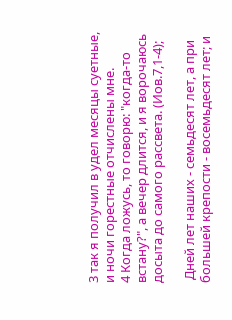3 так я получил в удел месяцы суетные, и ночи горестные отчислены мне.
4 Когда ложусь, то говорю: "когда-то встану?", а вечер длится, и я ворочаюсь досыта до самого рассвета. (Иов.7,1-4);

 Дней лет наших - семьдесят лет, а при большей крепости - восемьдесят лет; и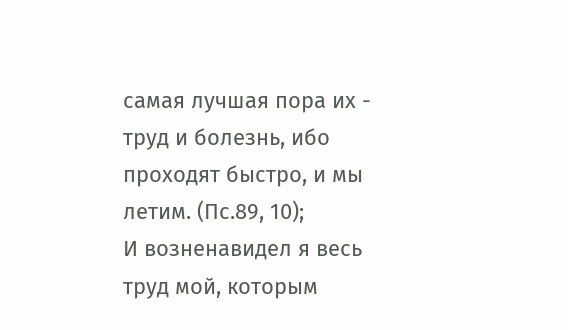самая лучшая пора их - труд и болезнь, ибо проходят быстро, и мы летим. (Пс.89, 10);
И возненавидел я весь труд мой, которым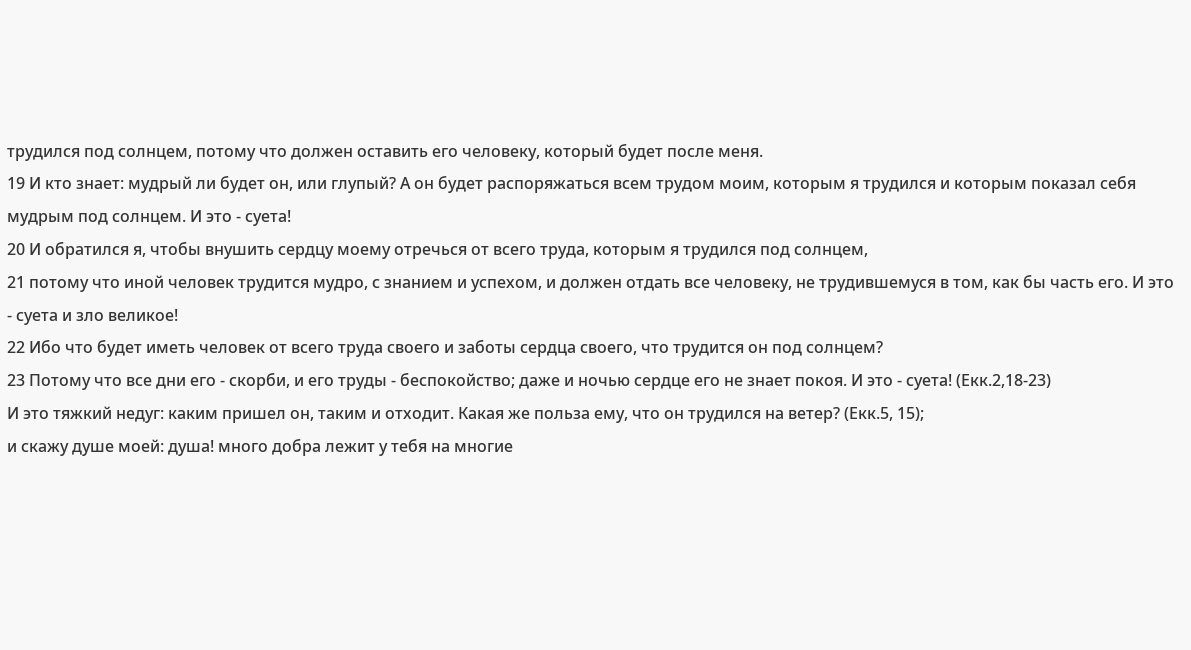трудился под солнцем, потому что должен оставить его человеку, который будет после меня.
19 И кто знает: мудрый ли будет он, или глупый? А он будет распоряжаться всем трудом моим, которым я трудился и которым показал себя мудрым под солнцем. И это - суета!
20 И обратился я, чтобы внушить сердцу моему отречься от всего труда, которым я трудился под солнцем,
21 потому что иной человек трудится мудро, с знанием и успехом, и должен отдать все человеку, не трудившемуся в том, как бы часть его. И это - суета и зло великое!
22 Ибо что будет иметь человек от всего труда своего и заботы сердца своего, что трудится он под солнцем?
23 Потому что все дни его - скорби, и его труды - беспокойство; даже и ночью сердце его не знает покоя. И это - суета! (Екк.2,18-23)
И это тяжкий недуг: каким пришел он, таким и отходит. Какая же польза ему, что он трудился на ветер? (Екк.5, 15);
и скажу душе моей: душа! много добра лежит у тебя на многие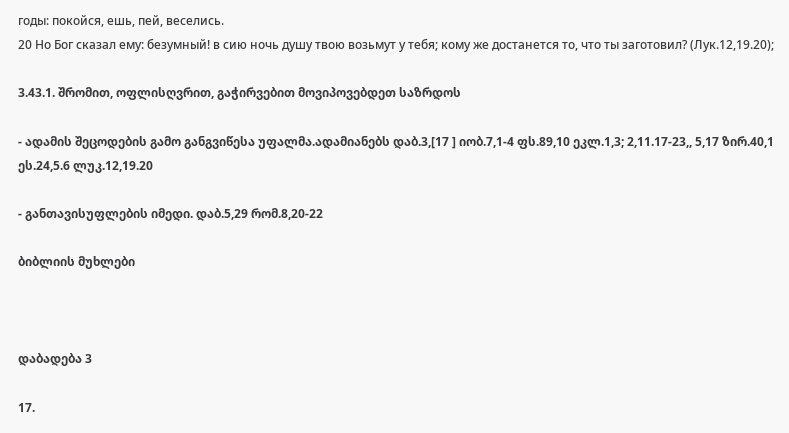годы: покойся, ешь, пей, веселись.
20 Но Бог сказал ему: безумный! в сию ночь душу твою возьмут у тебя; кому же достанется то, что ты заготовил? (Лук.12,19.20);

3.43.1. შრომით, ოფლისღვრით, გაჭირვებით მოვიპოვებდეთ საზრდოს

- ადამის შეცოდების გამო განგვიწესა უფალმა.ადამიანებს დაბ.3,[17 ] იობ.7,1-4 ფს.89,10 ეკლ.1,3; 2,11.17-23,, 5,17 ზირ.40,1 ეს.24,5.6 ლუკ.12,19.20

- განთავისუფლების იმედი. დაბ.5,29 რომ.8,20-22

ბიბლიის მუხლები



დაბადება 3

17.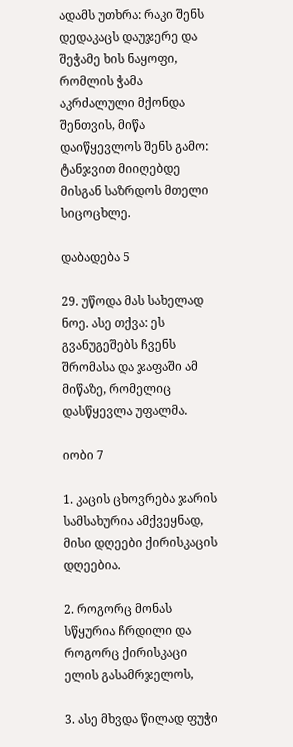ადამს უთხრა: რაკი შენს დედაკაცს დაუჯერე და შეჭამე ხის ნაყოფი, რომლის ჭამა აკრძალული მქონდა შენთვის, მიწა დაიწყევლოს შენს გამო: ტანჯვით მიიღებდე მისგან საზრდოს მთელი სიცოცხლე.

დაბადება 5

29. უწოდა მას სახელად ნოე. ასე თქვა: ეს გვანუგეშებს ჩვენს შრომასა და ჯაფაში ამ მიწაზე, რომელიც დასწყევლა უფალმა.

იობი 7

1. კაცის ცხოვრება ჯარის სამსახურია ამქვეყნად, მისი დღეები ქირისკაცის დღეებია.

2. როგორც მონას სწყურია ჩრდილი და როგორც ქირისკაცი ელის გასამრჯელოს,

3. ასე მხვდა წილად ფუჭი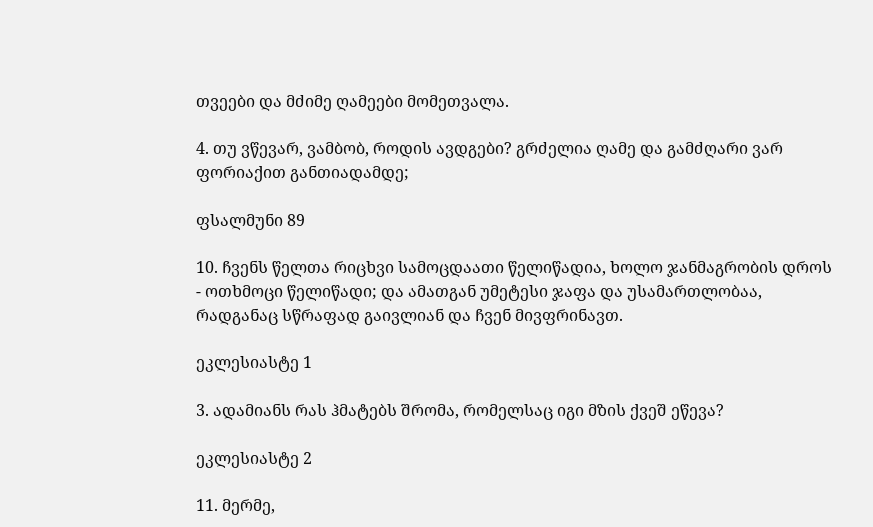თვეები და მძიმე ღამეები მომეთვალა.

4. თუ ვწევარ, ვამბობ, როდის ავდგები? გრძელია ღამე და გამძღარი ვარ ფორიაქით განთიადამდე;

ფსალმუნი 89

10. ჩვენს წელთა რიცხვი სამოცდაათი წელიწადია, ხოლო ჯანმაგრობის დროს - ოთხმოცი წელიწადი; და ამათგან უმეტესი ჯაფა და უსამართლობაა, რადგანაც სწრაფად გაივლიან და ჩვენ მივფრინავთ.

ეკლესიასტე 1

3. ადამიანს რას ჰმატებს შრომა, რომელსაც იგი მზის ქვეშ ეწევა?

ეკლესიასტე 2

11. მერმე,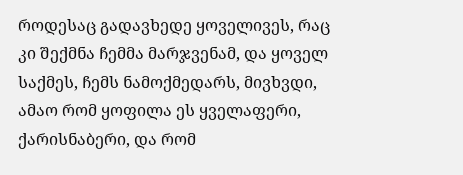როდესაც გადავხედე ყოველივეს, რაც კი შექმნა ჩემმა მარჯვენამ, და ყოველ საქმეს, ჩემს ნამოქმედარს, მივხვდი, ამაო რომ ყოფილა ეს ყველაფერი, ქარისნაბერი, და რომ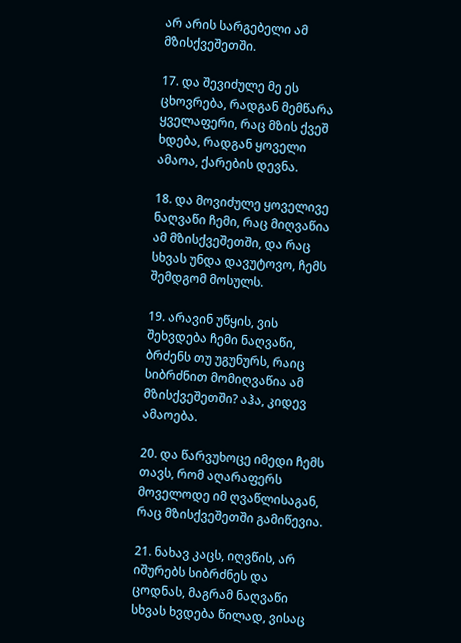არ არის სარგებელი ამ მზისქვეშეთში.

17. და შევიძულე მე ეს ცხოვრება, რადგან მემწარა ყველაფერი, რაც მზის ქვეშ ხდება, რადგან ყოველი ამაოა, ქარების დევნა.

18. და მოვიძულე ყოველივე ნაღვაწი ჩემი, რაც მიღვაწია ამ მზისქვეშეთში, და რაც სხვას უნდა დავუტოვო, ჩემს შემდგომ მოსულს.

19. არავინ უწყის, ვის შეხვდება ჩემი ნაღვაწი, ბრძენს თუ უგუნურს, რაიც სიბრძნით მომიღვაწია ამ მზისქვეშეთში? აჰა, კიდევ ამაოება.

20. და წარვუხოცე იმედი ჩემს თავს, რომ აღარაფერს მოველოდე იმ ღვაწლისაგან, რაც მზისქვეშეთში გამიწევია.

21. ნახავ კაცს, იღვწის, არ იშურებს სიბრძნეს და ცოდნას, მაგრამ ნაღვაწი სხვას ხვდება წილად, ვისაც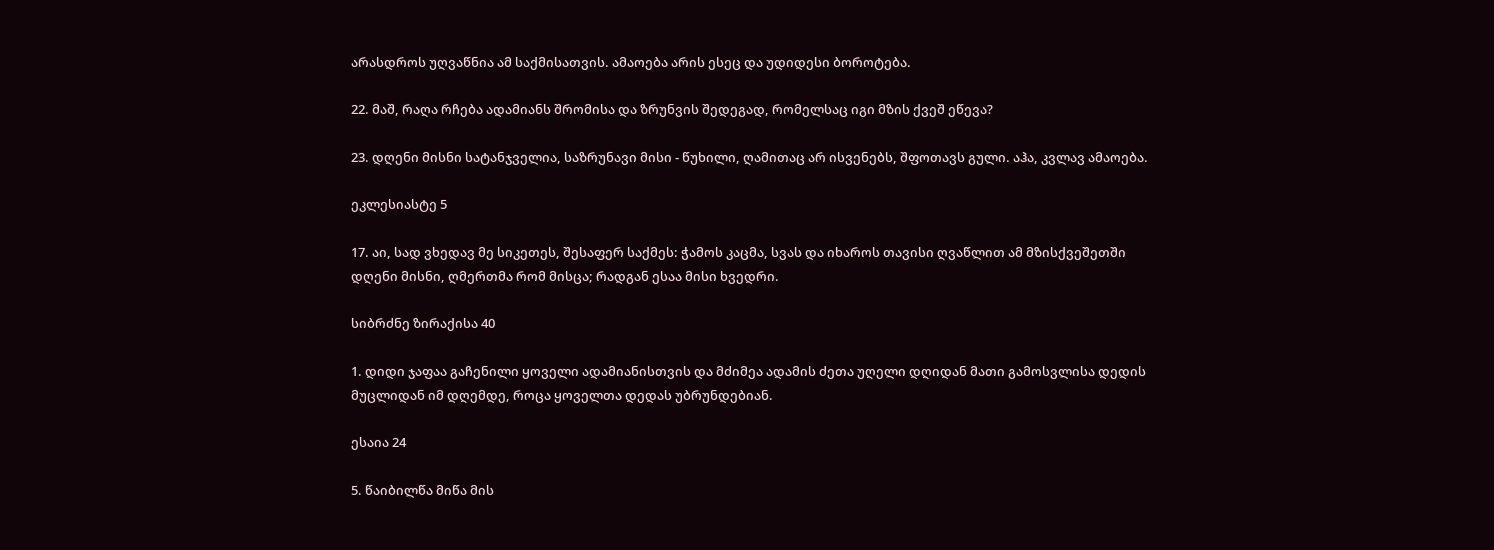არასდროს უღვაწნია ამ საქმისათვის. ამაოება არის ესეც და უდიდესი ბოროტება.

22. მაშ, რაღა რჩება ადამიანს შრომისა და ზრუნვის შედეგად, რომელსაც იგი მზის ქვეშ ეწევა?

23. დღენი მისნი სატანჯველია, საზრუნავი მისი - წუხილი, ღამითაც არ ისვენებს, შფოთავს გული. აჰა, კვლავ ამაოება.

ეკლესიასტე 5

17. აი, სად ვხედავ მე სიკეთეს, შესაფერ საქმეს: ჭამოს კაცმა, სვას და იხაროს თავისი ღვაწლით ამ მზისქვეშეთში დღენი მისნი, ღმერთმა რომ მისცა; რადგან ესაა მისი ხვედრი.

სიბრძნე ზირაქისა 40

1. დიდი ჯაფაა გაჩენილი ყოველი ადამიანისთვის და მძიმეა ადამის ძეთა უღელი დღიდან მათი გამოსვლისა დედის მუცლიდან იმ დღემდე, როცა ყოველთა დედას უბრუნდებიან.

ესაია 24

5. წაიბილწა მიწა მის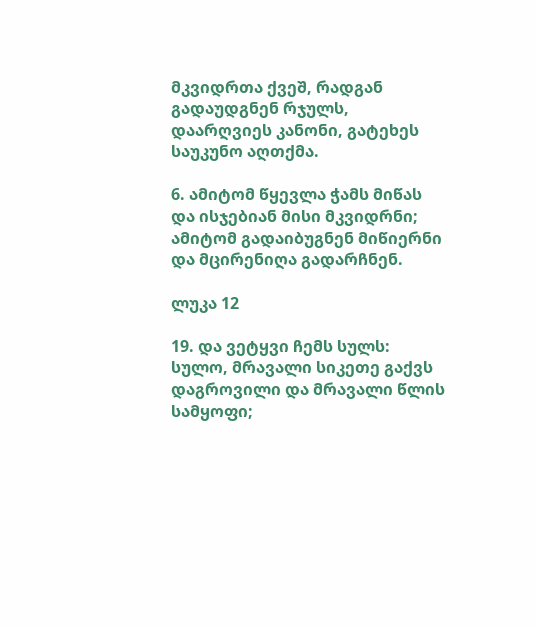მკვიდრთა ქვეშ, რადგან გადაუდგნენ რჯულს, დაარღვიეს კანონი, გატეხეს საუკუნო აღთქმა.

6. ამიტომ წყევლა ჭამს მიწას და ისჯებიან მისი მკვიდრნი; ამიტომ გადაიბუგნენ მიწიერნი და მცირენიღა გადარჩნენ.

ლუკა 12

19. და ვეტყვი ჩემს სულს: სულო, მრავალი სიკეთე გაქვს დაგროვილი და მრავალი წლის სამყოფი;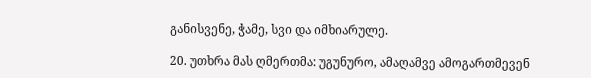განისვენე, ჭამე, სვი და იმხიარულე.

20. უთხრა მას ღმერთმა: უგუნურო, ამაღამვე ამოგართმევენ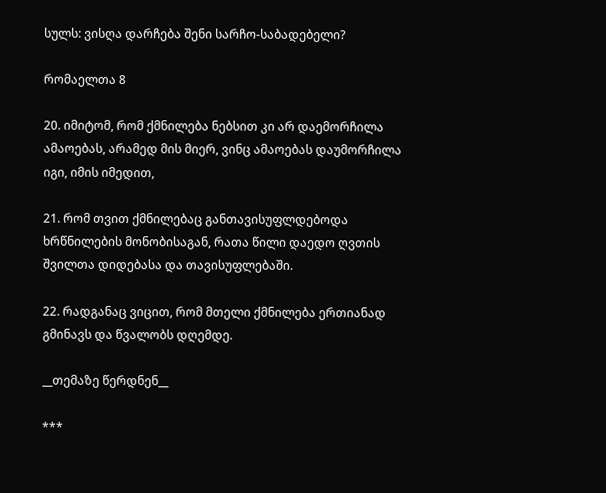სულს: ვისღა დარჩება შენი სარჩო-საბადებელი?

რომაელთა 8

20. იმიტომ, რომ ქმნილება ნებსით კი არ დაემორჩილა ამაოებას, არამედ მის მიერ, ვინც ამაოებას დაუმორჩილა იგი, იმის იმედით,

21. რომ თვით ქმნილებაც განთავისუფლდებოდა ხრწნილების მონობისაგან, რათა წილი დაედო ღვთის შვილთა დიდებასა და თავისუფლებაში.

22. რადგანაც ვიცით, რომ მთელი ქმნილება ერთიანად გმინავს და წვალობს დღემდე.

__თემაზე წერდნენ__

***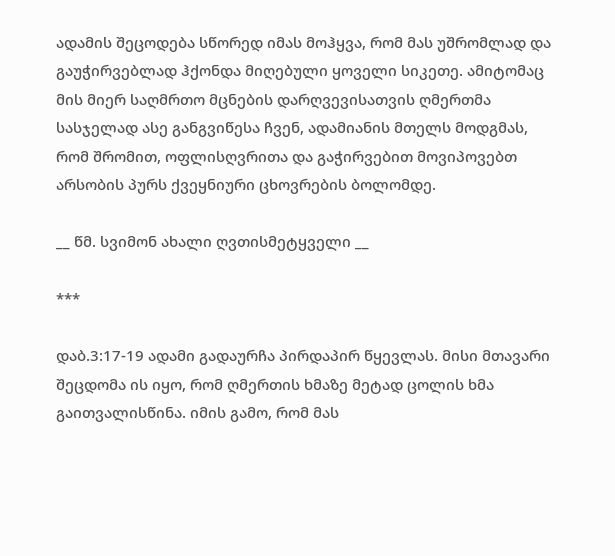ადამის შეცოდება სწორედ იმას მოჰყვა, რომ მას უშრომლად და გაუჭირვებლად ჰქონდა მიღებული ყოველი სიკეთე. ამიტომაც მის მიერ საღმრთო მცნების დარღვევისათვის ღმერთმა სასჯელად ასე განგვიწესა ჩვენ, ადამიანის მთელს მოდგმას, რომ შრომით, ოფლისღვრითა და გაჭირვებით მოვიპოვებთ არსობის პურს ქვეყნიური ცხოვრების ბოლომდე.

__ წმ. სვიმონ ახალი ღვთისმეტყველი __

***

დაბ.3:17-19 ადამი გადაურჩა პირდაპირ წყევლას. მისი მთავარი შეცდომა ის იყო, რომ ღმერთის ხმაზე მეტად ცოლის ხმა გაითვალისწინა. იმის გამო, რომ მას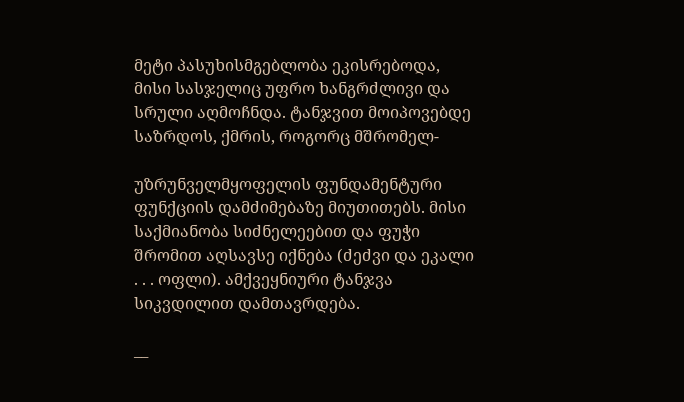მეტი პასუხისმგებლობა ეკისრებოდა, მისი სასჯელიც უფრო ხანგრძლივი და სრული აღმოჩნდა. ტანჯვით მოიპოვებდე საზრდოს, ქმრის, როგორც მშრომელ-

უზრუნველმყოფელის ფუნდამენტური ფუნქციის დამძიმებაზე მიუთითებს. მისი საქმიანობა სიძნელეებით და ფუჭი შრომით აღსავსე იქნება (ძეძვი და ეკალი . . . ოფლი). ამქვეყნიური ტანჯვა სიკვდილით დამთავრდება.

__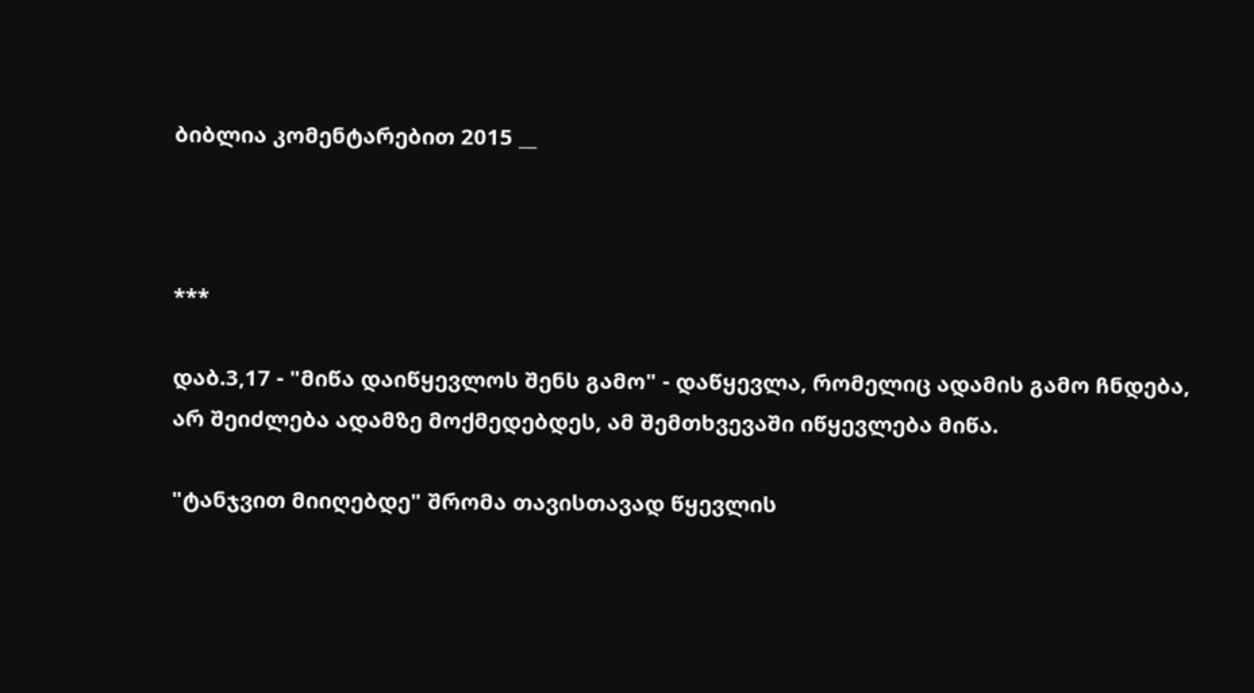ბიბლია კომენტარებით 2015 __



***

დაბ.3,17 - "მიწა დაიწყევლოს შენს გამო" - დაწყევლა, რომელიც ადამის გამო ჩნდება, არ შეიძლება ადამზე მოქმედებდეს, ამ შემთხვევაში იწყევლება მიწა.

"ტანჯვით მიიღებდე" შრომა თავისთავად წყევლის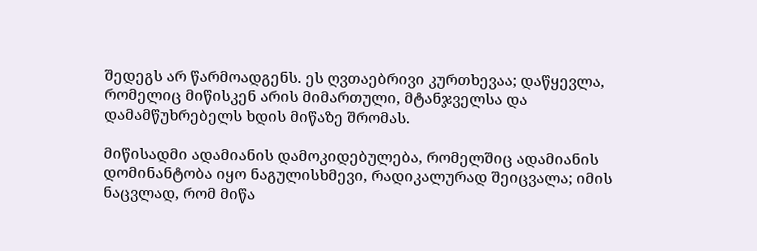შედეგს არ წარმოადგენს. ეს ღვთაებრივი კურთხევაა; დაწყევლა, რომელიც მიწისკენ არის მიმართული, მტანჯველსა და დამამწუხრებელს ხდის მიწაზე შრომას.

მიწისადმი ადამიანის დამოკიდებულება, რომელშიც ადამიანის დომინანტობა იყო ნაგულისხმევი, რადიკალურად შეიცვალა; იმის ნაცვლად, რომ მიწა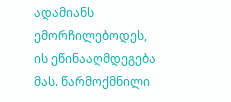ადამიანს ემორჩილებოდეს, ის ეწინააღმდეგება მას. წარმოქმნილი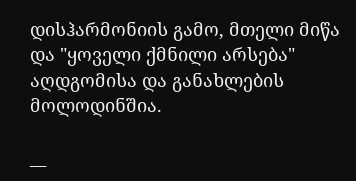დისჰარმონიის გამო, მთელი მიწა და "ყოველი ქმნილი არსება" აღდგომისა და განახლების მოლოდინშია.

__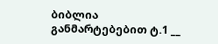ბიბლია განმარტებებით ტ.1 __